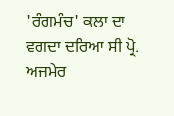'ਰੰਗਮੰਚ' ਕਲਾ ਦਾ ਵਗਦਾ ਦਰਿਆ ਸੀ ਪ੍ਰੋ. ਅਜਮੇਰ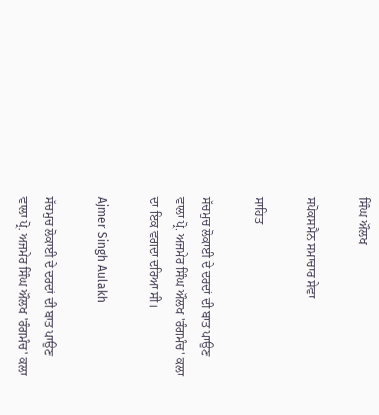ਸਿੰਘ ਔਲਖ

ਸਪੋਕਸਮੈਨ ਸਮਾਚਾਰ ਸੇਵਾ

ਸਾਹਿਤ

ਸੱਚਮੁਚ ਲੋਕਾਈ ਦੇ ਦਰਦਾਂ ਦੀ ਬਾਤ ਪਾਉਣ ਵਾਲਾ ਪ੍ਰੋ. ਅਜਮੇਰ ਸਿੰਘ ਔਲਖ 'ਰੰਗਮੰਚ' ਕਲਾ ਦਾ ਇਕ ਵਗਦਾ ਦਰਿਆ ਸੀ।

Ajmer Singh Aulakh

ਸੱਚਮੁਚ ਲੋਕਾਈ ਦੇ ਦਰਦਾਂ ਦੀ ਬਾਤ ਪਾਉਣ ਵਾਲਾ ਪ੍ਰੋ. ਅਜਮੇਰ ਸਿੰਘ ਔਲਖ 'ਰੰਗਮੰਚ' ਕਲਾ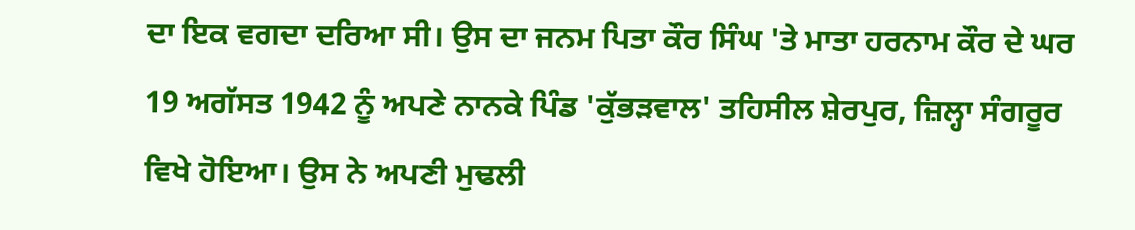ਦਾ ਇਕ ਵਗਦਾ ਦਰਿਆ ਸੀ। ਉਸ ਦਾ ਜਨਮ ਪਿਤਾ ਕੌਰ ਸਿੰਘ 'ਤੇ ਮਾਤਾ ਹਰਨਾਮ ਕੌਰ ਦੇ ਘਰ 19 ਅਗੱਸਤ 1942 ਨੂੰ ਅਪਣੇ ਨਾਨਕੇ ਪਿੰਡ 'ਕੁੱਭੜਵਾਲ' ਤਹਿਸੀਲ ਸ਼ੇਰਪੁਰ, ਜ਼ਿਲ੍ਹਾ ਸੰਗਰੂਰ ਵਿਖੇ ਹੋਇਆ। ਉਸ ਨੇ ਅਪਣੀ ਮੁਢਲੀ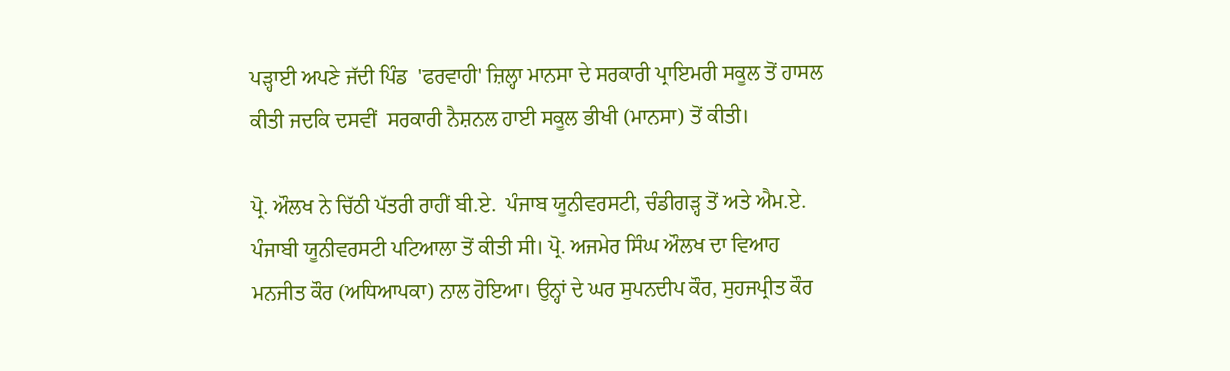ਪੜ੍ਹਾਈ ਅਪਣੇ ਜੱਦੀ ਪਿੰਡ  'ਫਰਵਾਹੀ' ਜ਼ਿਲ੍ਹਾ ਮਾਨਸਾ ਦੇ ਸਰਕਾਰੀ ਪ੍ਰਾਇਮਰੀ ਸਕੂਲ ਤੋਂ ਹਾਸਲ ਕੀਤੀ ਜਦਕਿ ਦਸਵੀਂ  ਸਰਕਾਰੀ ਨੈਸ਼ਨਲ ਹਾਈ ਸਕੂਲ ਭੀਖੀ (ਮਾਨਸਾ) ਤੋਂ ਕੀਤੀ।

ਪ੍ਰੋ. ਔਲਖ ਨੇ ਚਿੱਠੀ ਪੱਤਰੀ ਰਾਹੀਂ ਬੀ.ਏ.  ਪੰਜਾਬ ਯੂਨੀਵਰਸਟੀ, ਚੰਡੀਗੜ੍ਹ ਤੋਂ ਅਤੇ ਐਮ.ਏ. ਪੰਜਾਬੀ ਯੂਨੀਵਰਸਟੀ ਪਟਿਆਲਾ ਤੋਂ ਕੀਤੀ ਸੀ। ਪ੍ਰੋ. ਅਜਮੇਰ ਸਿੰਘ ਔਲਖ ਦਾ ਵਿਆਹ ਮਨਜੀਤ ਕੌਰ (ਅਧਿਆਪਕਾ) ਨਾਲ ਹੋਇਆ। ਉਨ੍ਹਾਂ ਦੇ ਘਰ ਸੁਪਨਦੀਪ ਕੌਰ, ਸੁਹਜਪ੍ਰੀਤ ਕੌਰ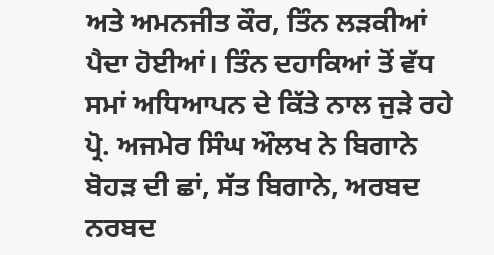ਅਤੇ ਅਮਨਜੀਤ ਕੌਰ, ਤਿੰਨ ਲੜਕੀਆਂ ਪੈਦਾ ਹੋਈਆਂ। ਤਿੰਨ ਦਹਾਕਿਆਂ ਤੋਂ ਵੱਧ ਸਮਾਂ ਅਧਿਆਪਨ ਦੇ ਕਿੱਤੇ ਨਾਲ ਜੁੜੇ ਰਹੇ ਪ੍ਰੋ. ਅਜਮੇਰ ਸਿੰਘ ਔਲਖ ਨੇ ਬਿਗਾਨੇ ਬੋਹੜ ਦੀ ਛਾਂ, ਸੱਤ ਬਿਗਾਨੇ, ਅਰਬਦ ਨਰਬਦ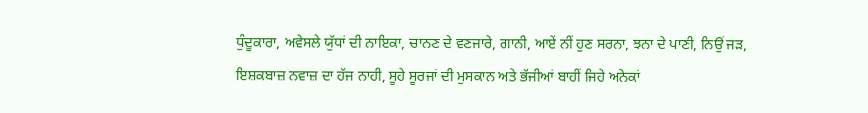ਧੁੰਦੂਕਾਰਾ, ਅਵੇਸਲੇ ਯੁੱਧਾਂ ਦੀ ਨਾਇਕਾ, ਚਾਨਣ ਦੇ ਵਣਜਾਰੇ, ਗਾਨੀ, ਆਏਂ ਨੀਂ ਹੁਣ ਸਰਨਾ, ਝਨਾ ਦੇ ਪਾਣੀ, ਨਿਉਂ ਜੜ, ਇਸ਼ਕਬਾਜ਼ ਨਵਾਜ਼ ਦਾ ਹੱਜ ਨਾਹੀ, ਸੂਹੇ ਸੂਰਜਾਂ ਦੀ ਮੁਸਕਾਨ ਅਤੇ ਭੱਜੀਆਂ ਬਾਹੀਂ ਜਿਹੇ ਅਨੇਕਾਂ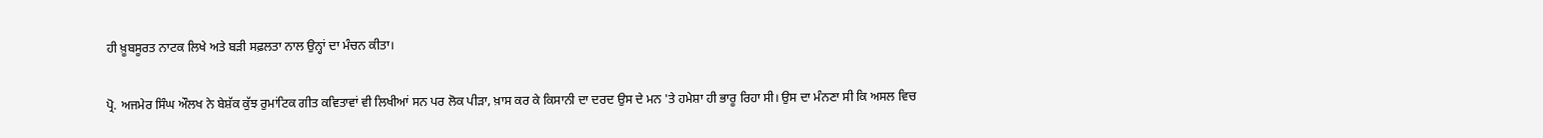ਹੀ ਖ਼ੂਬਸੂਰਤ ਨਾਟਕ ਲਿਖੇ ਅਤੇ ਬੜੀ ਸਫ਼ਲਤਾ ਨਾਲ ਉਨ੍ਹਾਂ ਦਾ ਮੰਚਨ ਕੀਤਾ।

ਪ੍ਰੋ. ਅਜਮੇਰ ਸਿੰਘ ਔਲਖ ਨੇ ਬੇਸ਼ੱਕ ਕੁੱਝ ਰੁਮਾਂਟਿਕ ਗੀਤ ਕਵਿਤਾਵਾਂ ਵੀ ਲਿਖੀਆਂ ਸਨ ਪਰ ਲੋਕ ਪੀੜਾ, ਖ਼ਾਸ ਕਰ ਕੇ ਕਿਸਾਨੀ ਦਾ ਦਰਦ ਉਸ ਦੇ ਮਨ 'ਤੇ ਹਮੇਸ਼ਾ ਹੀ ਭਾਰੂ ਰਿਹਾ ਸੀ। ਉਸ ਦਾ ਮੰਨਣਾ ਸੀ ਕਿ ਅਸਲ ਵਿਚ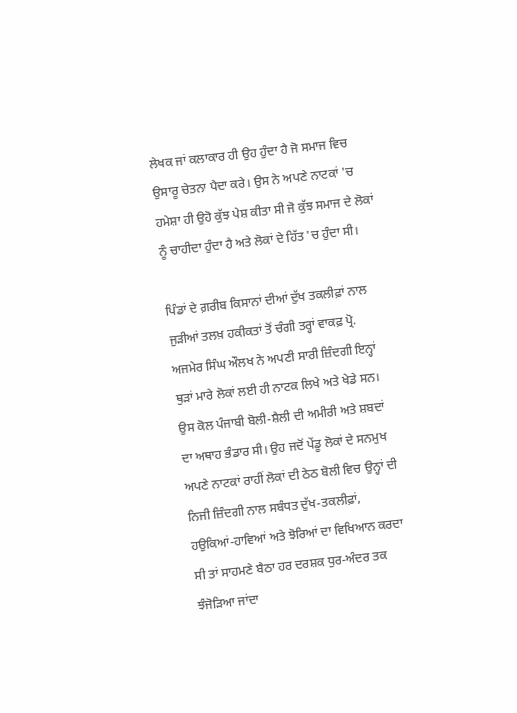ਲੇਖਕ ਜਾਂ ਕਲਾਕਾਰ ਹੀ ਉਹ ਹੁੰਦਾ ਹੈ ਜੋ ਸਮਾਜ ਵਿਚ ਉਸਾਰੂ ਚੇਤਨਾ ਪੈਦਾ ਕਰੇ। ਉਸ ਨੇ ਅਪਣੇ ਨਾਟਕਾਂ 'ਚ ਹਮੇਸ਼ਾ ਹੀ ਉਹੋ ਕੁੱਝ ਪੇਸ਼ ਕੀਤਾ ਸੀ ਜੋ ਕੁੱਝ ਸਮਾਜ ਦੇ ਲੋਕਾਂ ਨੂੰ ਚਾਹੀਦਾ ਹੁੰਦਾ ਹੈ ਅਤੇ ਲੋਕਾਂ ਦੇ ਹਿੱਤ 'ਚ ਹੁੰਦਾ ਸੀ।

ਪਿੰਡਾਂ ਦੇ ਗ਼ਰੀਬ ਕਿਸਾਨਾਂ ਦੀਆਂ ਦੁੱਖ ਤਕਲੀਫ਼ਾਂ ਨਾਲ ਜੁੜੀਆਂ ਤਲਖ਼ ਹਕੀਕਤਾਂ ਤੋਂ ਚੰਗੀ ਤਰ੍ਹਾਂ ਵਾਕਫ਼ ਪ੍ਰੋ. ਅਜਮੇਰ ਸਿੰਘ ਔਲਖ ਨੇ ਅਪਣੀ ਸਾਰੀ ਜ਼ਿੰਦਗੀ ਇਨ੍ਹਾਂ ਥੁੜਾਂ ਮਾਰੇ ਲੋਕਾਂ ਲਈ ਹੀ ਨਾਟਕ ਲਿਖੇ ਅਤੇ ਖੇਡੇ ਸਨ। ਉਸ ਕੋਲ ਪੰਜਾਬੀ ਬੋਲੀ-ਸ਼ੈਲੀ ਦੀ ਅਮੀਰੀ ਅਤੇ ਸ਼ਬਦਾਂ ਦਾ ਅਥਾਹ ਭੰਡਾਰ ਸੀ। ਉਹ ਜਦੋਂ ਪੇਂਡੂ ਲੋਕਾਂ ਦੇ ਸਨਮੁਖ ਅਪਣੇ ਨਾਟਕਾਂ ਰਾਹੀਂ ਲੋਕਾਂ ਦੀ ਠੇਠ ਬੋਲੀ ਵਿਚ ਉਨ੍ਹਾਂ ਦੀ ਨਿਜੀ ਜ਼ਿੰਦਗੀ ਨਾਲ ਸਬੰਧਤ ਦੁੱਖ-ਤਕਲੀਫ਼ਾਂ, ਹਉਕਿਆਂ-ਹਾਵਿਆਂ ਅਤੇ ਝੋਰਿਆਂ ਦਾ ਵਿਖਿਆਨ ਕਰਦਾ ਸੀ ਤਾਂ ਸਾਹਮਣੇ ਬੈਠਾ ਹਰ ਦਰਸ਼ਕ ਧੁਰ-ਅੰਦਰ ਤਕ ਝੰਜੋੜਿਆ ਜਾਂਦਾ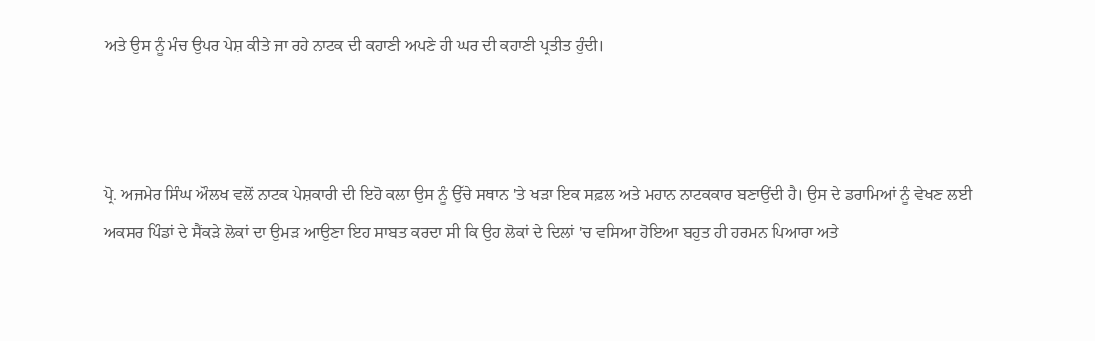ਅਤੇ ਉਸ ਨੂੰ ਮੰਚ ਉਪਰ ਪੇਸ਼ ਕੀਤੇ ਜਾ ਰਹੇ ਨਾਟਕ ਦੀ ਕਹਾਣੀ ਅਪਣੇ ਹੀ ਘਰ ਦੀ ਕਹਾਣੀ ਪ੍ਰਤੀਤ ਹੁੰਦੀ।



ਪ੍ਰੋ. ਅਜਮੇਰ ਸਿੰਘ ਔਲਖ ਵਲੋਂ ਨਾਟਕ ਪੇਸ਼ਕਾਰੀ ਦੀ ਇਹੋ ਕਲਾ ਉਸ ਨੂੰ ਉੱਚੇ ਸਥਾਨ 'ਤੇ ਖੜਾ ਇਕ ਸਫ਼ਲ ਅਤੇ ਮਹਾਨ ਨਾਟਕਕਾਰ ਬਣਾਉਂਦੀ ਹੈ। ਉਸ ਦੇ ਡਰਾਮਿਆਂ ਨੂੰ ਵੇਖਣ ਲਈ ਅਕਸਰ ਪਿੰਡਾਂ ਦੇ ਸੈਂਕੜੇ ਲੋਕਾਂ ਦਾ ਉਮੜ ਆਉਣਾ ਇਹ ਸਾਬਤ ਕਰਦਾ ਸੀ ਕਿ ਉਹ ਲੋਕਾਂ ਦੇ ਦਿਲਾਂ 'ਚ ਵਸਿਆ ਹੋਇਆ ਬਹੁਤ ਹੀ ਹਰਮਨ ਪਿਆਰਾ ਅਤੇ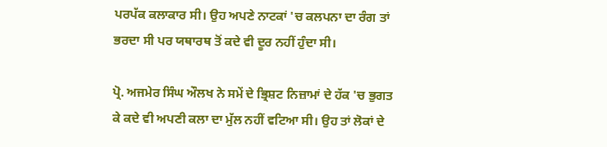ਪਰਪੱਕ ਕਲਾਕਾਰ ਸੀ। ਉਹ ਅਪਣੇ ਨਾਟਕਾਂ 'ਚ ਕਲਪਨਾ ਦਾ ਰੰਗ ਤਾਂ ਭਰਦਾ ਸੀ ਪਰ ਯਥਾਰਥ ਤੋਂ ਕਦੇ ਵੀ ਦੂਰ ਨਹੀਂ ਹੁੰਦਾ ਸੀ।

ਪ੍ਰੋ. ਅਜਮੇਰ ਸਿੰਘ ਔਲਖ ਨੇ ਸਮੇਂ ਦੇ ਭ੍ਰਿਸ਼ਟ ਨਿਜ਼ਾਮਾਂ ਦੇ ਹੱਕ 'ਚ ਭੁਗਤ ਕੇ ਕਦੇ ਵੀ ਅਪਣੀ ਕਲਾ ਦਾ ਮੁੱਲ ਨਹੀਂ ਵਟਿਆ ਸੀ। ਉਹ ਤਾਂ ਲੋਕਾਂ ਦੇ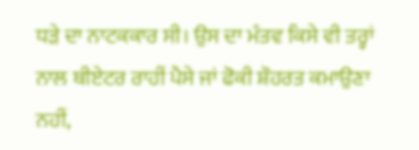ਧੜੇ ਦਾ ਨਾਟਕਕਾਰ ਸੀ। ਉਸ ਦਾ ਮੰਤਵ ਕਿਸੇ ਵੀ ਤਰ੍ਹਾਂ ਨਾਲ ਥੀਏਟਰ ਰਾਹੀਂ ਪੈਸੇ ਜਾਂ ਫੋਕੀ ਸ਼ੌਹਰਤ ਕਮਾਉਣਾ ਨਹੀਂ,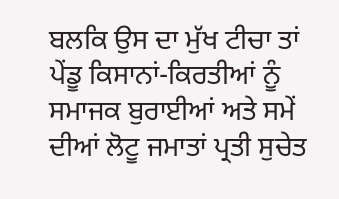ਬਲਕਿ ਉਸ ਦਾ ਮੁੱਖ ਟੀਚਾ ਤਾਂ  ਪੇਂਡੂ ਕਿਸਾਨਾਂ-ਕਿਰਤੀਆਂ ਨੂੰ ਸਮਾਜਕ ਬੁਰਾਈਆਂ ਅਤੇ ਸਮੇਂ ਦੀਆਂ ਲੋਟੂ ਜਮਾਤਾਂ ਪ੍ਰਤੀ ਸੁਚੇਤ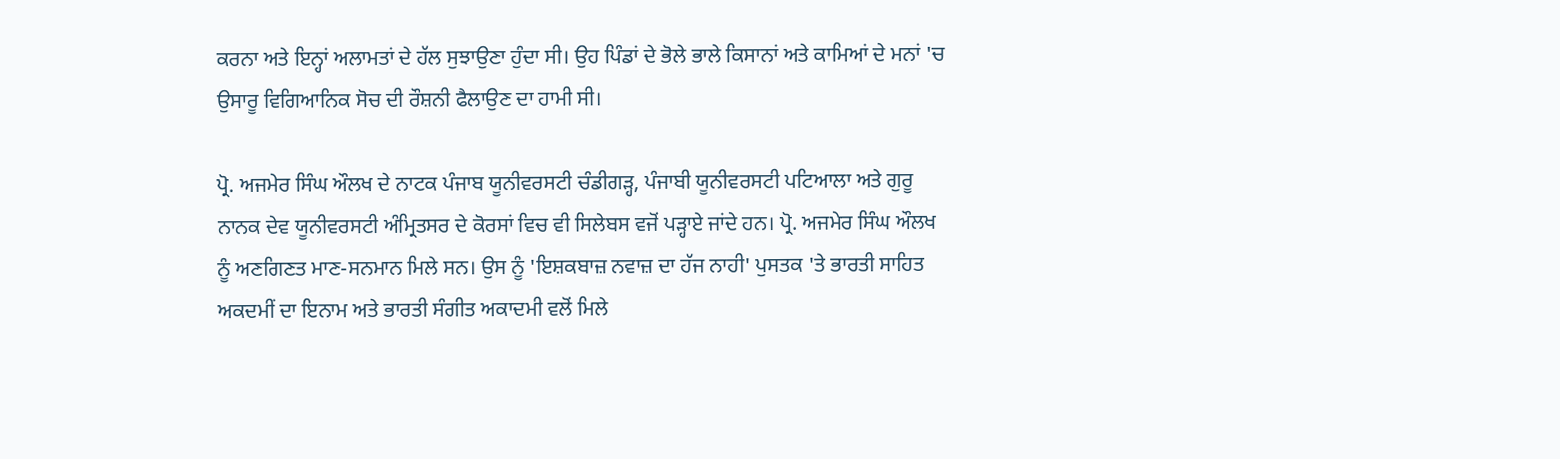ਕਰਨਾ ਅਤੇ ਇਨ੍ਹਾਂ ਅਲਾਮਤਾਂ ਦੇ ਹੱਲ ਸੁਝਾਉਣਾ ਹੁੰਦਾ ਸੀ। ਉਹ ਪਿੰਡਾਂ ਦੇ ਭੋਲੇ ਭਾਲੇ ਕਿਸਾਨਾਂ ਅਤੇ ਕਾਮਿਆਂ ਦੇ ਮਨਾਂ 'ਚ ਉਸਾਰੂ ਵਿਗਿਆਨਿਕ ਸੋਚ ਦੀ ਰੌਸ਼ਨੀ ਫੈਲਾਉਣ ਦਾ ਹਾਮੀ ਸੀ।

ਪ੍ਰੋ. ਅਜਮੇਰ ਸਿੰਘ ਔਲਖ ਦੇ ਨਾਟਕ ਪੰਜਾਬ ਯੂਨੀਵਰਸਟੀ ਚੰਡੀਗੜ੍ਹ, ਪੰਜਾਬੀ ਯੂਨੀਵਰਸਟੀ ਪਟਿਆਲਾ ਅਤੇ ਗੁਰੂ ਨਾਨਕ ਦੇਵ ਯੂਨੀਵਰਸਟੀ ਅੰਮ੍ਰਿਤਸਰ ਦੇ ਕੋਰਸਾਂ ਵਿਚ ਵੀ ਸਿਲੇਬਸ ਵਜੋਂ ਪੜ੍ਹਾਏ ਜਾਂਦੇ ਹਨ। ਪ੍ਰੋ. ਅਜਮੇਰ ਸਿੰਘ ਔਲਖ ਨੂੰ ਅਣਗਿਣਤ ਮਾਣ-ਸਨਮਾਨ ਮਿਲੇ ਸਨ। ਉਸ ਨੂੰ 'ਇਸ਼ਕਬਾਜ਼ ਨਵਾਜ਼ ਦਾ ਹੱਜ ਨਾਹੀ' ਪੁਸਤਕ 'ਤੇ ਭਾਰਤੀ ਸਾਹਿਤ ਅਕਦਮੀਂ ਦਾ ਇਨਾਮ ਅਤੇ ਭਾਰਤੀ ਸੰਗੀਤ ਅਕਾਦਮੀ ਵਲੋਂ ਮਿਲੇ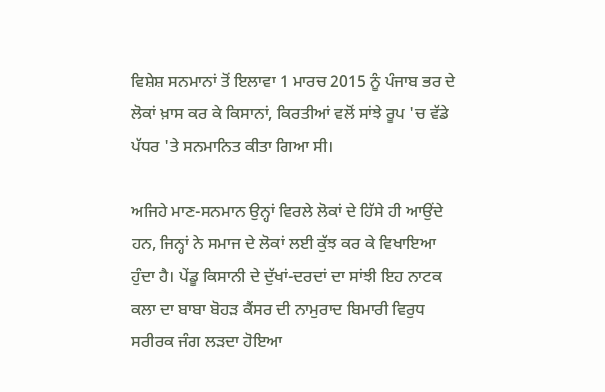ਵਿਸ਼ੇਸ਼ ਸਨਮਾਨਾਂ ਤੋਂ ਇਲਾਵਾ 1 ਮਾਰਚ 2015 ਨੂੰ ਪੰਜਾਬ ਭਰ ਦੇ ਲੋਕਾਂ ਖ਼ਾਸ ਕਰ ਕੇ ਕਿਸਾਨਾਂ, ਕਿਰਤੀਆਂ ਵਲੋਂ ਸਾਂਝੇ ਰੂਪ 'ਚ ਵੱਡੇ ਪੱਧਰ 'ਤੇ ਸਨਮਾਨਿਤ ਕੀਤਾ ਗਿਆ ਸੀ।

ਅਜਿਹੇ ਮਾਣ-ਸਨਮਾਨ ਉਨ੍ਹਾਂ ਵਿਰਲੇ ਲੋਕਾਂ ਦੇ ਹਿੱਸੇ ਹੀ ਆਉਂਦੇ ਹਨ, ਜਿਨ੍ਹਾਂ ਨੇ ਸਮਾਜ ਦੇ ਲੋਕਾਂ ਲਈ ਕੁੱਝ ਕਰ ਕੇ ਵਿਖਾਇਆ ਹੁੰਦਾ ਹੈ। ਪੇਂਡੂ ਕਿਸਾਨੀ ਦੇ ਦੁੱਖਾਂ-ਦਰਦਾਂ ਦਾ ਸਾਂਝੀ ਇਹ ਨਾਟਕ ਕਲਾ ਦਾ ਬਾਬਾ ਬੋਹੜ ਕੈਂਸਰ ਦੀ ਨਾਮੁਰਾਦ ਬਿਮਾਰੀ ਵਿਰੁਧ ਸਰੀਰਕ ਜੰਗ ਲੜਦਾ ਹੋਇਆ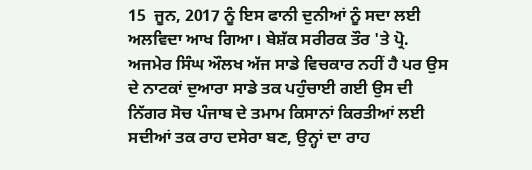15  ਜੂਨ, 2017 ਨੂੰ ਇਸ ਫਾਨੀ ਦੁਨੀਆਂ ਨੂੰ ਸਦਾ ਲਈ ਅਲਵਿਦਾ ਆਖ ਗਿਆ। ਬੇਸ਼ੱਕ ਸਰੀਰਕ ਤੌਰ 'ਤੇ ਪ੍ਰੋ. ਅਜਮੇਰ ਸਿੰਘ ਔਲਖ ਅੱਜ ਸਾਡੇ ਵਿਚਕਾਰ ਨਹੀਂ ਹੈ ਪਰ ਉਸ ਦੇ ਨਾਟਕਾਂ ਦੁਆਰਾ ਸਾਡੇ ਤਕ ਪਹੁੰਚਾਈ ਗਈ ਉਸ ਦੀ ਨਿੱਗਰ ਸੋਚ ਪੰਜਾਬ ਦੇ ਤਮਾਮ ਕਿਸਾਨਾਂ ਕਿਰਤੀਆਂ ਲਈ ਸਦੀਆਂ ਤਕ ਰਾਹ ਦਸੇਰਾ ਬਣ, ਉਨ੍ਹਾਂ ਦਾ ਰਾਹ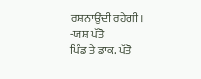ਰਸ਼ਨਾਉਂਦੀ ਰਹੇਗੀ।
-ਯਸ਼ ਪੱਤੋ
ਪਿੰਡ ਤੇ ਡਾਕ. ਪੱਤੋ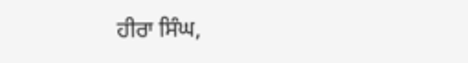ਹੀਰਾ ਸਿੰਘ,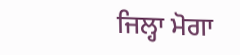ਜਿਲ੍ਹਾ ਮੋਗਾ